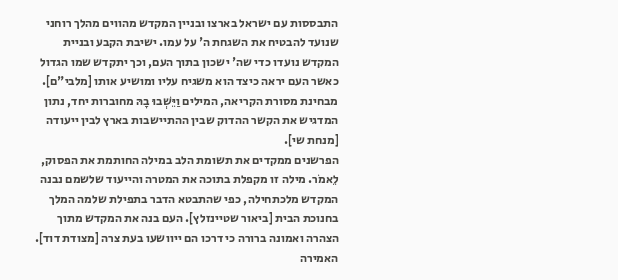התבססות עם ישראל בארצו ובניין המקדש מהווים מהלך רוחני שנועד להבטיח את השגחת ה' על עמו. ישיבת הקבע ובניית המקדש נועדו כדי שה' ישכון בתוך העם, וכך יתקדש שמו הגדול כאשר העם יראה כיצד הוא משגיח עליו ומושיע אותו [מלבי"ם]. מבחינת מסורת הקריאה, המילים וַיֵּשְׁבוּ בָהּ מחוברות יחד, נתון המדגיש את הקשר ההדוק שבין ההתיישבות בארץ לבין ייעודה [מנחת שי].
הפרשנים ממקדים את תשומת הלב במילה החותמת את הפסוק, לֵאמֹר. מילה זו מקפלת בתוכה את המטרה והייעוד שלשמם נבנה המקדש מלכתחילה, כפי שהתבטא הדבר בתפילת שלמה המלך בחנוכת הבית [ביאור שטיינזלץ]. העם בנה את המקדש מתוך הצהרה ואמונה ברורה כי דרכו הם ייוושעו בעת צרה [מצודת דוד]. האמירה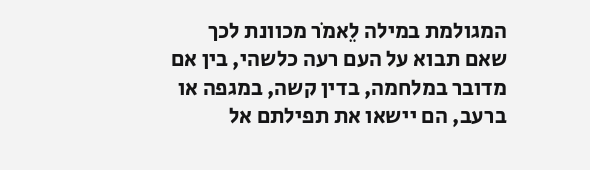המגולמת במילה לֵאמֹר מכוונת לכך שאם תבוא על העם רעה כלשהי, בין אם מדובר במלחמה, בדין קשה, במגפה או ברעב, הם יישאו את תפילתם אל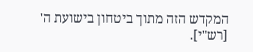המקדש הזה מתוך ביטחון בישועת ה' [רש"י].